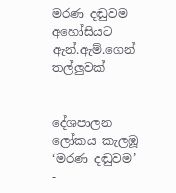මරණ දඬුවම අහෝසියට ඇන්.ඇම්.ගෙන් තල්ලුවක්


දේශපාලන ලෝකය කැලඹූ ‘මරණ දඬුවම’ -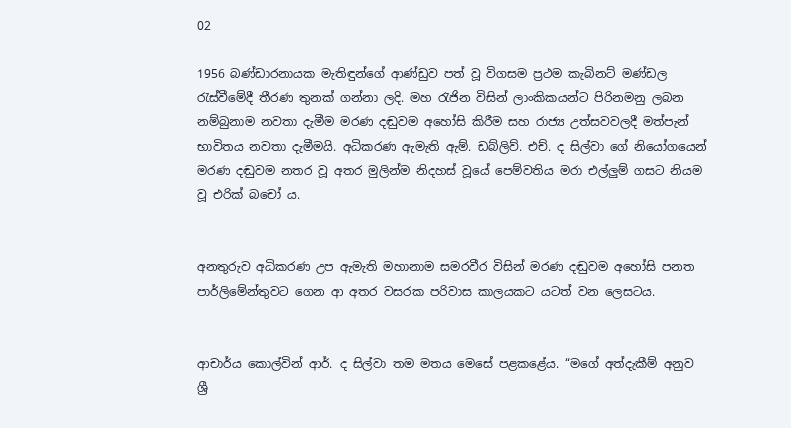02

1956 බණ්ඩාරනායක මැතිඳුන්ගේ ආණ්ඩුව පත් වූ විගසම ප්‍රථම කැබිනට් මණ්ඩල රැස්වීමේදී තීරණ තුනක් ගන්නා ලදි. මහ රැජින විසින් ලාංකිකයන්ට පිරිනමනු ලබන නම්බුනාම නවතා දැමීම මරණ දඬුවම අහෝසි කිරීම සහ රාජ්‍ය උත්සවවලදී මත්පැන් භාවිතය නවතා දැමීමයි. අධිකරණ ඇමැති ඇම්. ඩබ්ලිව්. එච්. ද සිල්වා ගේ නියෝගයෙන් මරණ දඬුවම නතර වූ අතර මුලින්ම නිදහස් වූයේ පෙම්වතිය මරා එල්ලුම් ගසට නියම වූ එරික් බචෝ ය.


අනතුරුව අධිකරණ උප ඇමැති මහානාම සමරවීර විසින් මරණ දඬුවම අහෝසි පනත පාර්ලිමේන්තුවට ගෙන ආ අතර වසරක පරිවාස කාලයකට යටත් වන ලෙසටය.


ආචාර්ය කොල්වින් ආර්. ද සිල්වා තම මතය මෙසේ පළකළේය. “මගේ අත්දැකීම් අනුව ශ්‍රී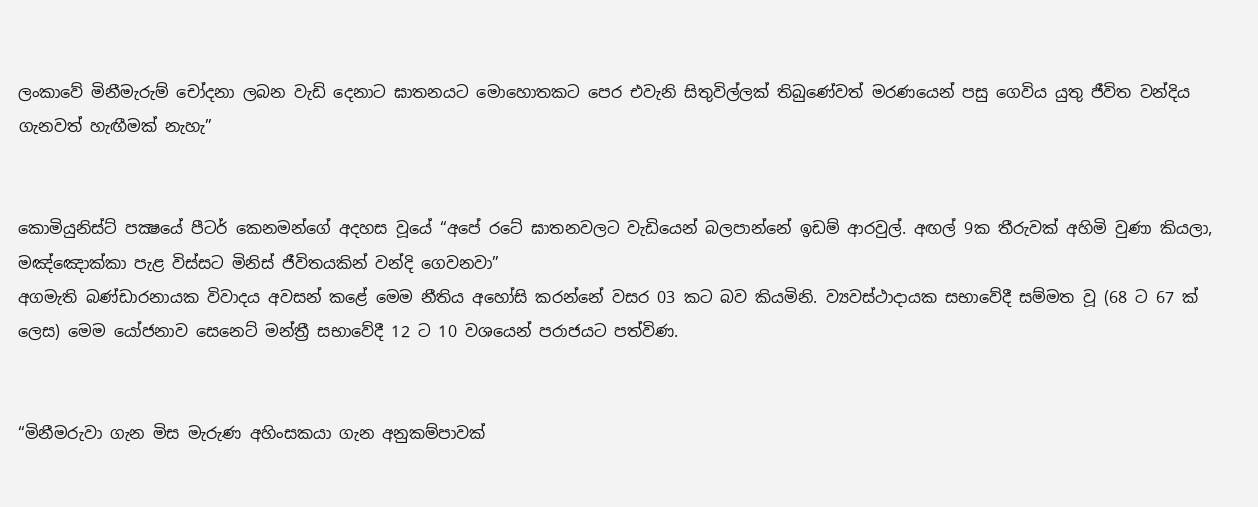ලංකාවේ මිනීමැරුම් චෝදනා ලබන වැඩි දෙනාට ඝාතනයට මොහොතකට පෙර එවැනි සිතුවිල්ලක් තිබුණේවත් මරණයෙන් පසු ගෙවිය යුතු ජීවිත වන්දිය ගැනවත් හැඟීමක් නැහැ”


කොමියුනිස්ට් පක්‍ෂයේ පීටර් කෙනමන්ගේ අදහස වූයේ “අපේ රටේ ඝාතනවලට වැඩියෙන් බලපාන්නේ ඉඩම් ආරවුල්. අඟල් 9ක තීරුවක් අහිමි වුණා කියලා, මඤ්ඤොක්කා පැළ විස්සට මිනිස් ජීවිතයකින් වන්දි ගෙවනවා”
අගමැති බණ්ඩාරනායක විවාදය අවසන් කළේ මෙම නීතිය අහෝසි කරන්නේ වසර 03 කට බව කියමිනි. ව්‍යවස්ථාදායක සභාවේදී සම්මත වූ (68 ට 67 ක් ලෙස) මෙම යෝජනාව සෙනෙට් මන්ත්‍රී සභාවේදී 12 ට 10 වශයෙන් පරාජයට පත්විණ.


“මිනීමරුවා ගැන මිස මැරුණ අහිංසකයා ගැන අනුකම්පාවක්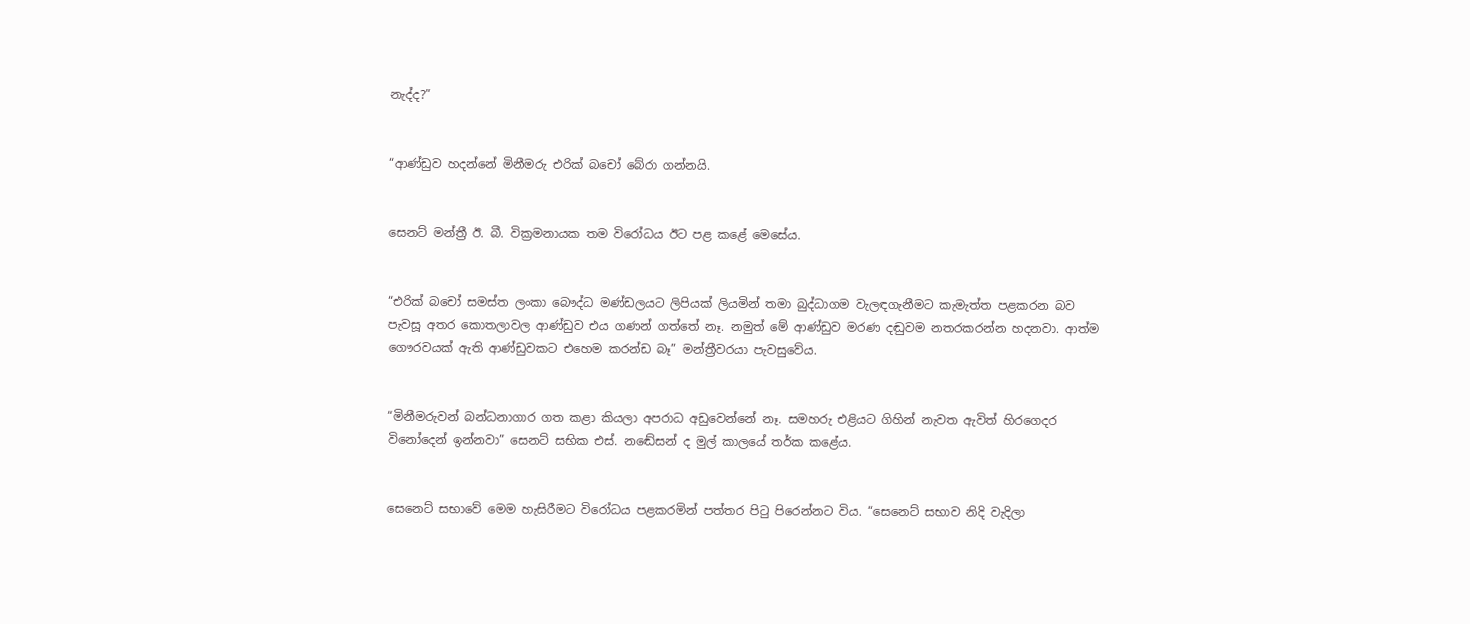නැද්ද?”


“ආණ්ඩුව හදන්නේ මිනීමරු එරික් බචෝ බේරා ගන්නයි.


සෙනට් මන්ත්‍රී ඊ. බී. වික්‍රමනායක තම විරෝධය ඊට පළ කළේ මෙසේය.


“එරික් බචෝ සමස්ත ලංකා බෞද්ධ මණ්ඩලයට ලිපියක් ලියමින් තමා බුද්ධාගම වැලඳගැනීමට කැමැත්ත පළකරන බව පැවසූ අතර කොතලාවල ආණ්ඩුව එය ගණන් ගත්තේ නෑ. නමුත් මේ ආණ්ඩුව මරණ දඬුවම නතරකරන්න හදනවා. ආත්ම ගෞරවයක් ඇති ආණ්ඩුවකට එහෙම කරන්ඩ බෑ” මන්ත්‍රීවරයා පැවසුවේය.


“මිනීමරුවන් බන්ධනාගාර ගත කළා කියලා අපරාධ අඩුවෙන්නේ නෑ. සමහරු එළියට ගිහින් නැවත ඇවිත් හිරගෙදර විනෝදෙන් ඉන්නවා” සෙනට් සභික එස්. නඬේසන් ද මුල් කාලයේ තර්ක කළේය.


සෙනෙට් සභාවේ මෙම හැසිරීමට විරෝධය පළකරමින් පත්තර පිටු පිරෙන්නට විය. “සෙනෙට් සභාව නිදි වැදිලා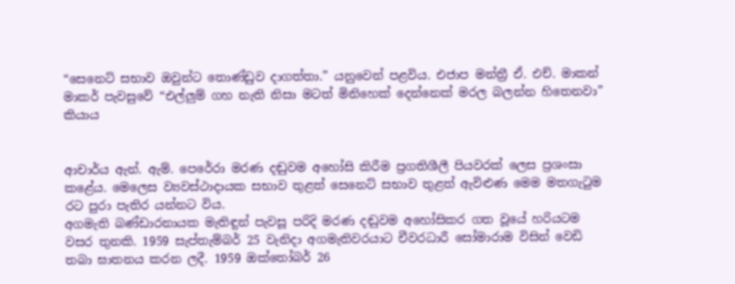“සෙනෙට් සභාව ඔවුන්ට තොණ්ඩුව දාගත්තා.” යනුවෙන් පළවිය. එජාප මන්ත්‍රී ඒ. එච්. මාකන් මාකර් පැවසුවේ “එල්ලුම් ගහ නැති නිසා මටත් මිනිහෙක් දෙන්නෙක් මරල බලන්න හිතෙනවා” කියාය


ආචාර්ය ඇන්. ඇම්. පෙරේරා මරණ දඬුවම අහෝසි කිරීම ප්‍රගතිශීලී පියවරක් ලෙස ප්‍රශංසා කළේය. මෙලෙස ව්‍යවස්ථාදායක සභාව තුළත් සෙනෙට් සභාව තුළත් ඇවිළුණ මෙම මතගැටුම රට පුරා පැතිර යන්නට විය.
අගමැති බණ්ඩාරනායක මැතිඳුන් පැවසූ පරිදි මරණ දඬුවම අහෝසිකර ගත වූයේ හරියටම වසර තුනකි. 1959 සැප්තැම්බර් 25 වැනිදා අගමැතිවරයාට චීවරධාරී සෝමාරාම විසින් වෙඩි තබා ඝාතනය කරන ලදී. 1959 ඔක්තෝබර් 26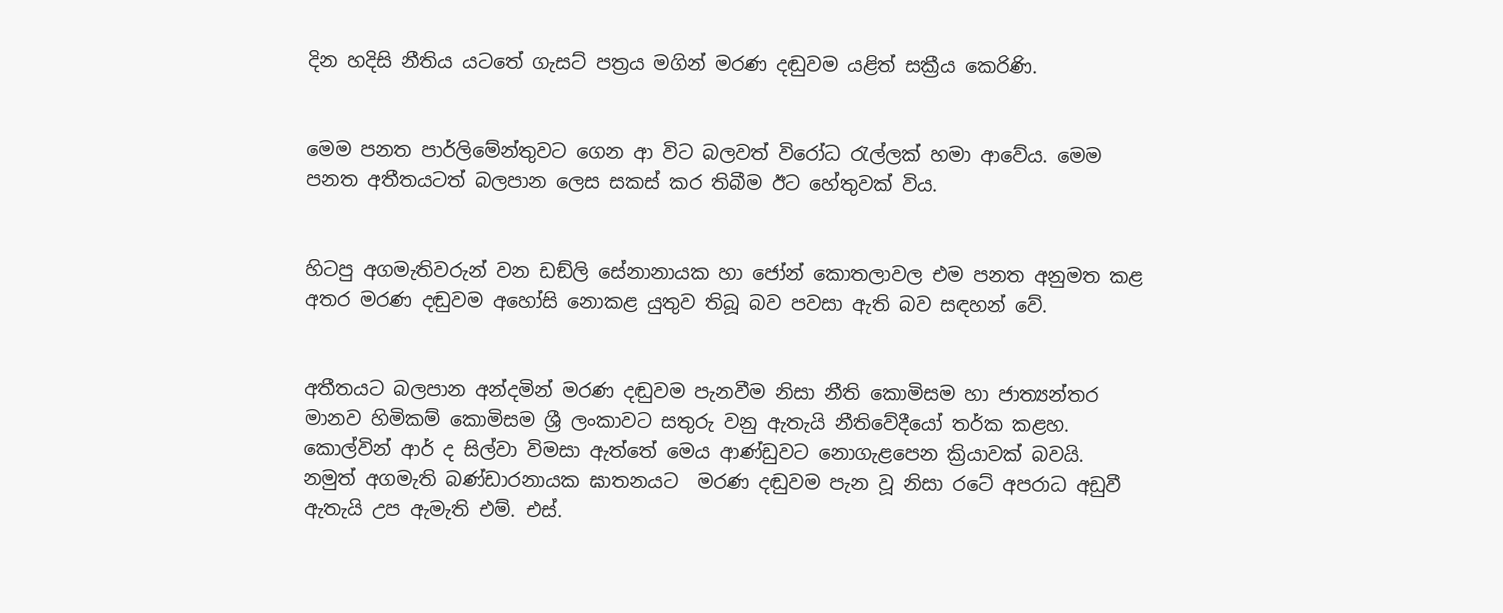දින හදිසි නීතිය යටතේ ගැසට් පත්‍රය මගින් මරණ දඬුවම යළිත් සක්‍රීය කෙරිණි.


මෙම පනත පාර්ලිමේන්තුවට ගෙන ආ විට බලවත් විරෝධ රැල්ලක් හමා ආවේය. මෙම පනත අතීතයටත් බලපාන ලෙස සකස් කර තිබීම ඊට හේතුවක් විය.


හිටපු අගමැතිවරුන් වන ඩඞ්ලි සේනානායක හා ජෝන් කොතලාවල එම පනත අනුමත කළ අතර මරණ දඬුවම අහෝසි නොකළ යුතුව තිබූ බව පවසා ඇති බව සඳහන් වේ.


අතීතයට බලපාන අන්දමින් මරණ දඬුවම පැනවීම නිසා නීති කොමිසම හා ජාත්‍යන්තර මානව හිමිකම් කොමිසම ශ්‍රී ලංකාවට සතුරු වනු ඇතැයි නීතිවේදීයෝ තර්ක කළහ. කොල්වින් ආර් ද සිල්වා විමසා ඇත්තේ මෙය ආණ්ඩුවට නොගැළපෙන ක්‍රියාවක් බවයි. නමුත් අගමැති බණ්ඩාරනායක ඝාතනයට  මරණ දඬුවම පැන වූ නිසා රටේ අපරාධ අඩුවී ඇතැයි උප ඇමැති එම්. එස්.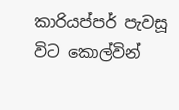කාරියප්පර් පැවසූ විට කොල්වින්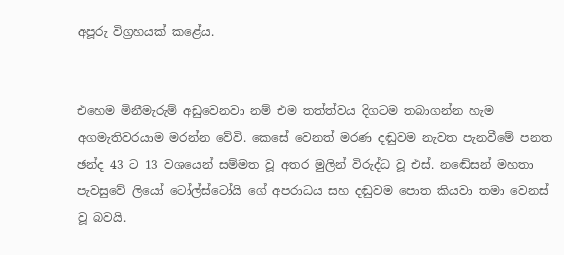අපූරු විග්‍රහයක් කළේය.


එහෙම මිනීමැරුම් අඩුවෙනවා නම් එම තත්ත්වය දිගටම තබාගන්න හැම අගමැතිවරයාම මරන්න වේවි. කෙසේ වෙනත් මරණ දඬුවම නැවත පැනවීමේ පනත ඡන්ද 43 ට 13 වශයෙන් සම්මත වූ අතර මුලින් විරුද්ධ වූ එස්. නඬේසන් මහතා පැවසුවේ ලියෝ ටෝල්ස්ටෝයි ගේ අපරාධය සහ දඬුවම පොත කියවා තමා වෙනස් වූ බවයි.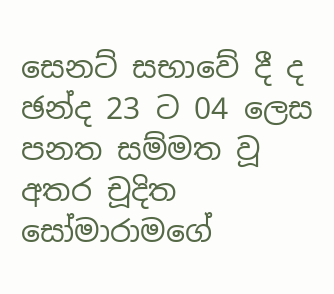සෙනට් සභාවේ දී ද ඡන්ද 23 ට 04 ලෙස පනත සම්මත වූ අතර චූදිත සෝමාරාමගේ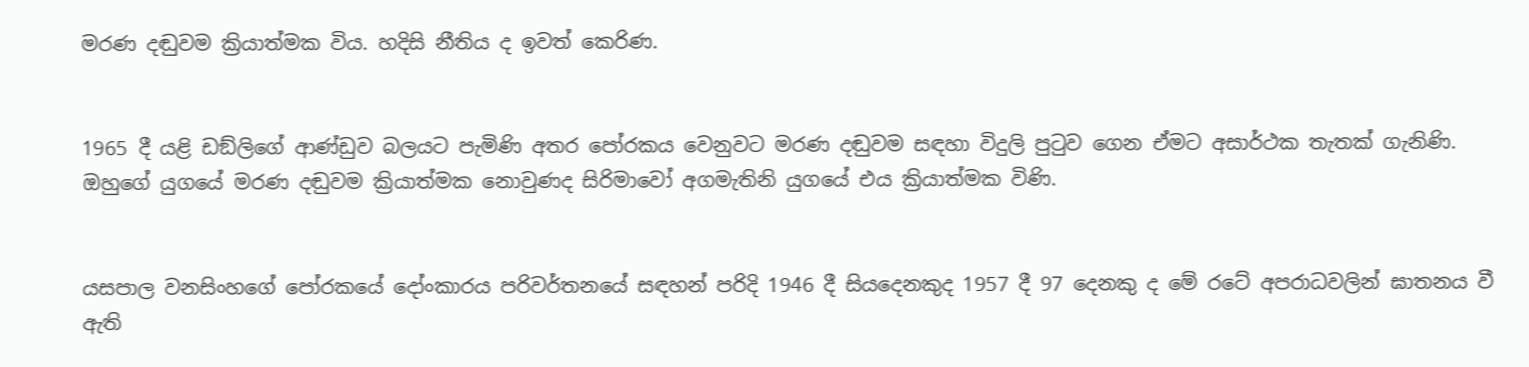මරණ දඬුවම ක්‍රියාත්මක විය. හදිසි නීතිය ද ඉවත් කෙරිණ.


1965 දී යළි ඩඞ්ලිගේ ආණ්ඩුව බලයට පැමිණි අතර පෝරකය වෙනුවට මරණ දඬුවම සඳහා විදුලි පුටුව ගෙන ඒමට අසාර්ථක තැතක් ගැනිණි. ඔහුගේ යුගයේ මරණ දඬුවම ක්‍රියාත්මක නොවුණද සිරිමාවෝ අගමැතිනි යුගයේ එය ක්‍රියාත්මක විණි.


යසපාල වනසිංහගේ පෝරකයේ දෝංකාරය පරිවර්තනයේ සඳහන් පරිදි 1946 දී සියදෙනකුද 1957 දී 97 දෙනකු ද මේ රටේ අපරාධවලින් ඝාතනය වී ඇති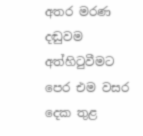අතර මරණ දඬුවම අත්හිටුවීමට පෙර එම වසර දෙක තුළ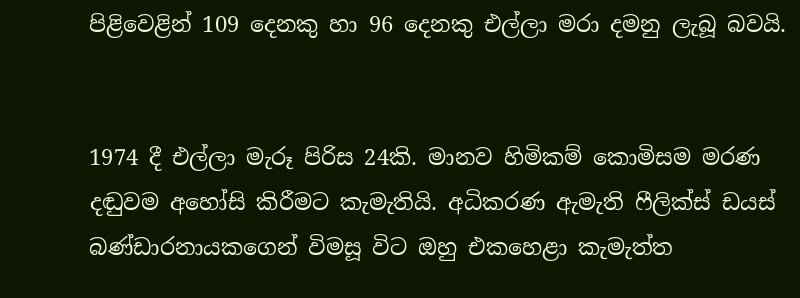පිළිවෙළින් 109 දෙනකු හා 96 දෙනකු එල්ලා මරා දමනු ලැබූ බවයි.


1974 දී එල්ලා මැරූ පිරිස 24කි. මානව හිමිකම් කොමිසම මරණ දඬුවම අහෝසි කිරීමට කැමැතියි. අධිකරණ ඇමැති ෆීලික්ස් ඩයස් බණ්ඩාරනායකගෙන් විමසූ විට ඔහු එකහෙළා කැමැත්ත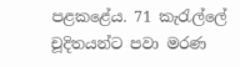පළකළේය. 71 කැරැල්ලේ චූදිතයන්ට පවා මරණ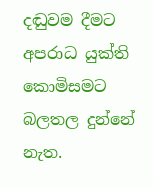දඬුවම දීමට අපරාධ යුක්ති කොමිසමට බලතල දුන්නේ නැත.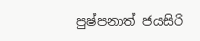පුෂ්පනාත් ජයසිරි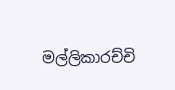මල්ලිකාරච්චි